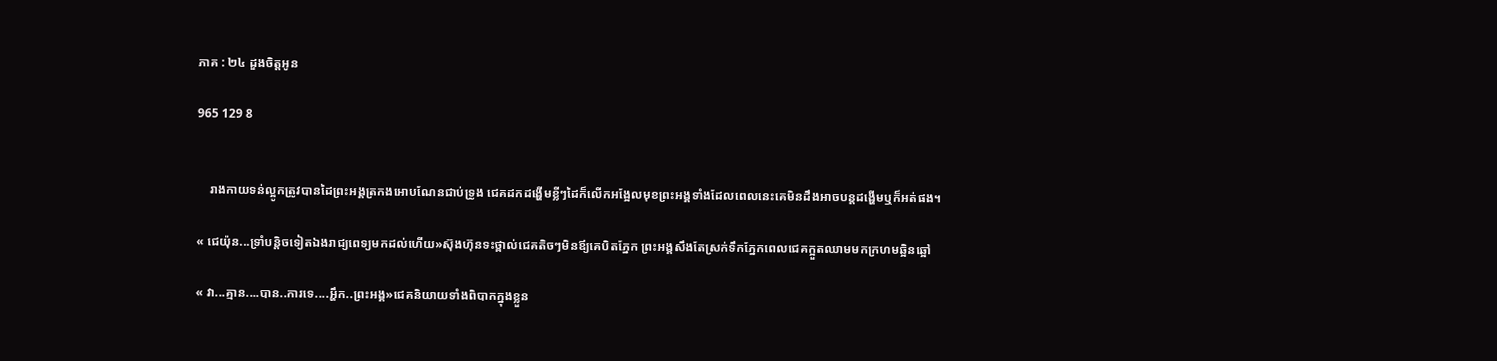ភាគ : ២៤ ដួងចិត្តអូន

965 129 8


    រាងកាយទន់ល្អូកត្រូវបានដៃព្រះអង្គត្រកងអោបណែនជាប់ទ្រូង ជេគដកដង្ហើមខ្លីៗដៃក៏លើកអង្អែលមុខព្រះអង្គទាំងដែលពេលនេះគេមិនដឹងអាចបន្ដដង្ហើមឬក៏អត់ផង។

« ជេយ៉ុន...ទ្រាំបន្ដិចទៀតឯងរាជ្យពេទ្យមកដល់ហើយ»ស៊ុងហ៊ុនទះថ្ពាល់ជេគតិចៗមិនឪ្យគេបិតភ្នែក ព្រះអង្គសឹងតែស្រក់ទឹកភ្នែកពេលជេគក្អួតឈាមមកក្រហមឆ្អិនឆ្អៅ

« វា...គ្មាន....បាន..ការទេ....អ្ហឹក..ព្រះអង្គ»ជេគនិយាយទាំងពិបាកក្នុងខ្លួន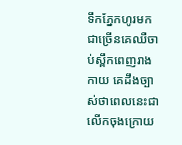ទឹកភ្នែកហូរមកជាច្រើនគេឈឺចាប់ស្ពឹកពេញរាងកាយ គេដឹងច្បាស់ថាពេលនេះជាលើកចុងក្រោយ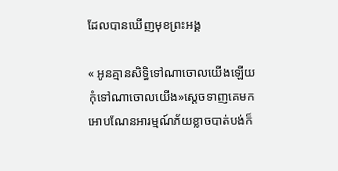ដែលបានឃើញមុខព្រះអង្គ

« អូនគ្មានសិទ្ធិទៅណាចោលយើងឡើយ កុំទៅណាចោលយើង»ស្ដេចទាញគេមកអោបណែនអារម្មណ៍ភ័យខ្លាចបាត់បង់ក៏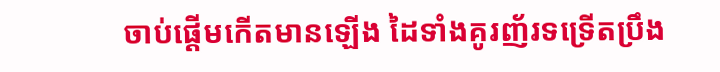ចាប់ផ្ដើមកើតមានឡើង ដៃទាំងគូរញ័រទទ្រើតប្រឹង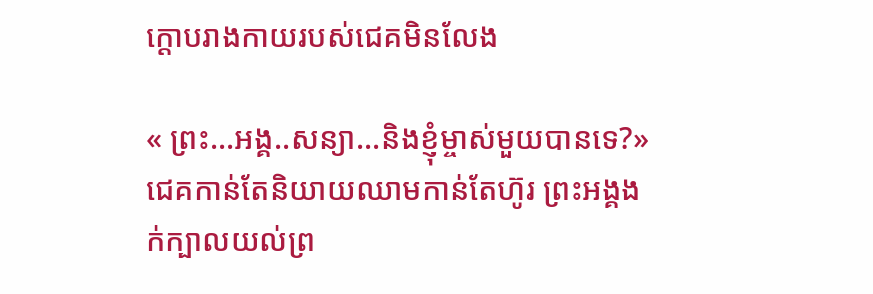ក្ដោបរាងកាយរបស់ជេគមិនលែង

« ព្រះ...អង្គ..សន្យា...និងខ្ញុំម្ចាស់មួយបានទេ?»ជេគកាន់តែនិយាយឈាមកាន់តែហ៊ូរ ព្រះអង្គងក់ក្បាលយល់ព្រ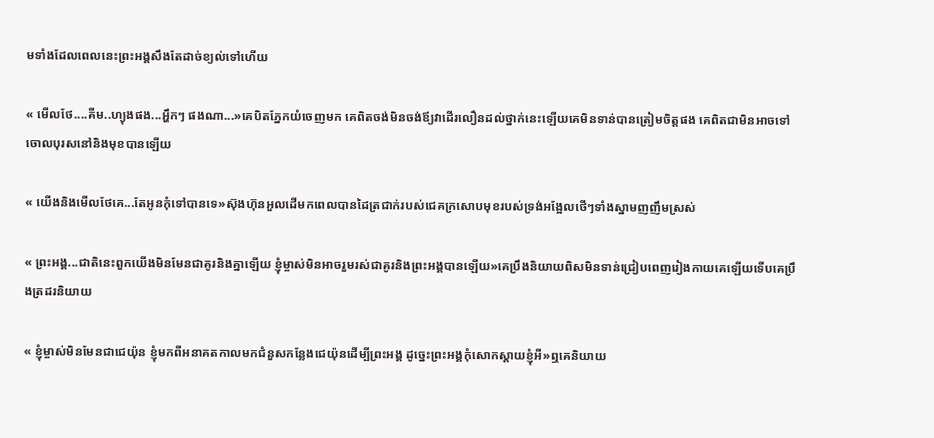មទាំងដែលពេលនេះព្រះអង្គសឹងតែដាច់ខ្យល់ទៅហើយ

« មើលថែ....គីម..ហ្យុងផង...អ្ហឹកៗ ផងណា...»គេបិតភ្នែកយំចេញមក គេពិតចង់មិនចង់ឪ្យវាដើរលឿនដល់ថ្នាក់នេះឡើយគេមិនទាន់បានត្រៀមចិត្តផង គេពិតជាមិនអាចទៅចោលបុរសនៅនិងមុខបានឡើយ

« យើងនិងមើលថែគេ...តែអូនកុំទៅបានទេ»ស៊ុងហ៊ុនអួលដើមកពេលបានដៃត្រជាក់របស់ជេគក្រសោបមុខរបស់ទ្រង់អង្អែលថើៗទាំងស្នាមញញឹមស្រស់

« ព្រះអង្គ...ជាតិនេះពួកយើងមិនមែនជាគូរនិងគ្នាឡើយ ខ្ញុំម្ចាស់មិនអាចរួមរស់ជាគូរនិងព្រះអង្គបានឡើយ»គេប្រឹងនិយាយពិសមិនទាន់ជ្រៀបពេញរៀងកាយគេឡើយទើបគេប្រឹងត្រដរនិយាយ

« ខ្ញុំម្ចាស់មិនមែនជាជេយ៉ុន ខ្ញុំមកពីអនាគតកាលមកជំនួសកន្លែងជេយ៉ុនដើម្បីព្រះអង្គ ដូច្នេះព្រះអង្គកុំសោកស្តាយខ្ញុំអី»ឮគេនិយាយ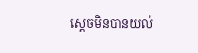ស្ដេចមិនបានយល់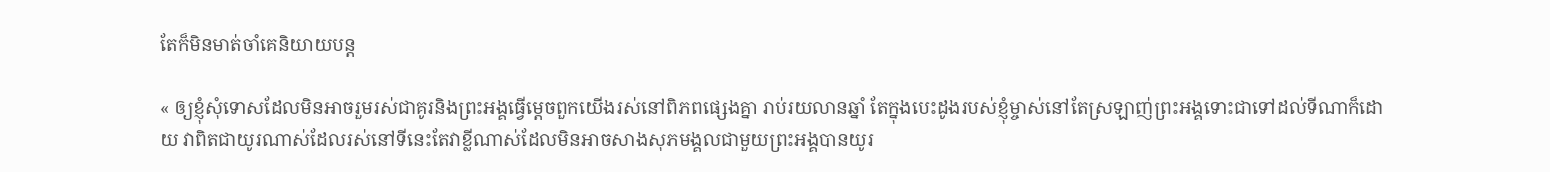តែក៏មិនមាត់ចាំគេនិយាយបន្ដ

« ឲ្យខ្ញុំសុំទោសដែលមិនអាចរួមរស់ជាគូរនិងព្រះអង្គធ្វើម្ដេចពួកយើងរស់នៅពិភពផ្សេងគ្នា រាប់រយលានឆ្នាំ តែក្នុងបេះដូងរបស់ខ្ញុំម្ចាស់នៅតែស្រឡាញ់ព្រះអង្គទោះជាទៅដល់ទីណាក៏ដោយ វាពិតជាយូរណាស់ដែលរស់នៅទីនេះតែវាខ្លីណាស់ដែលមិនអាចសាងសុភមង្គលជាមួយព្រះអង្គបានយូរ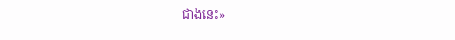ជាងនេះ»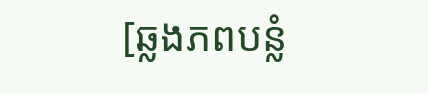[ឆ្លងភពបន្លំ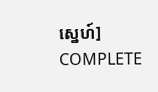ស្នេហ៍] COMPLETE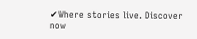✔Where stories live. Discover now